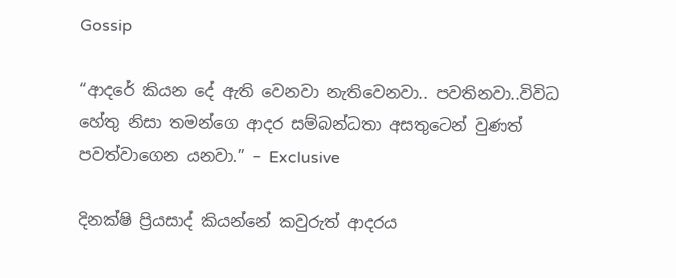Gossip

“ආදරේ කියන දේ ඇති වෙනවා නැතිවෙනවා.. පවතිනවා..විවිධ හේතු නිසා තමන්ගෙ ආදර සම්බන්ධතා අසතුටෙන් වුණත් පවත්වාගෙන යනවා.” – Exclusive

දිනක්ෂි ප්‍රියසාද් කියන්නේ කවුරුත් ආදරය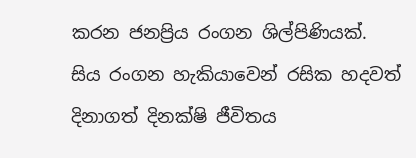කරන ජනප්‍රිය රංගන ශිල්පිණියක්.
සිය රංගන හැකියාවෙන් රසික හදවත් දිනාගත් දිනක්ෂි ජීවිතය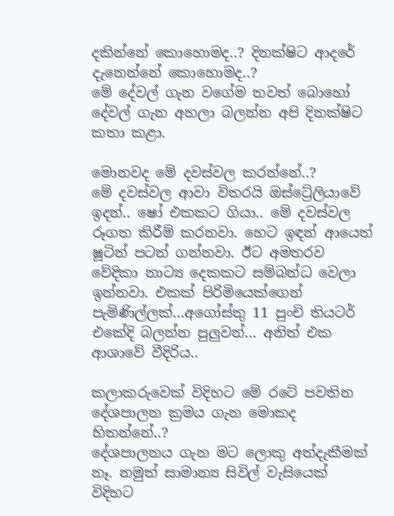දකින්නේ කොහොමද..? දිනක්ෂිට ආදරේ දැනෙන්නේ කොහොමද..?
මේ දේවල් ගැන වගේම තවත් බොහෝ දේවල් ගැන අහලා බලන්න අපි දිනක්ෂිට කතා කළා.

මොනවද මේ දවස්වල කරන්නේ..?
මේ දවස්වල ආවා විතරයි ඔස්ට්‍රේලියාවේ ඉදන්.. ෂෝ එකකට ගියා.. මේ දවස්වල රූගත කිරීම් කරනවා. හෙට ඉඳන් ආයෙත් ෂූටින් පටන් ගන්නවා. ඊට අමතරව වේදිකා නාට්‍ය දෙකකට සම්බන්ධ වෙලා ඉන්නවා. එකක් පිරිමියෙක්ගෙන් පැමිණිල්ලක්…අගෝස්තු 11 පුංචි තියටර් එකේදි බලන්න පුලුවන්… අනිත් එක ආශාවේ වීදිරිය..

කලාකරුවෙක් විදිහට මේ රටේ පවතින දේශපාලන ක්‍රමය ගැන මොකද හිතන්නේ..?
දේශපාලනය ගැන මට ලොකු අත්දැකීමක් නෑ. නමුත් සාමාන්‍ය සිවිල් වැසියෙක් විදිහට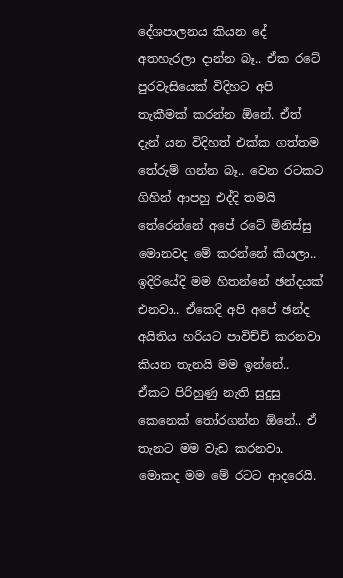දේශපාලනය කියන දේ අතහැරලා දාන්න බෑ.. ඒක රටේ පුරවැසියෙක් විදිහට අපි තැකීමක් කරන්න ඕනේ. ඒත් දැන් යන විදිහත් එක්ක ගත්තම තේරුම් ගන්න බෑ.. වෙන රටකට ගිහින් ආපහු එද්දි තමයි තේරෙන්නේ අපේ රටේ මිනිස්සු මොනවද මේ කරන්නේ කියලා.. ඉදිරියේදි මම හිතන්නේ ඡන්දයක් එනවා.. ඒකෙදි අපි අපේ ඡන්ද අයිතිය හරියට පාවිච්චි කරනවා කියන තැනයි මම ඉන්නේ.. ඒකට පිරිහුණු නැති සුදුසු කෙනෙක් තෝරගන්න ඕනේ.. ඒ තැනට මම වැඩ කරනවා. මොකද මම මේ රටට ආදරෙයි.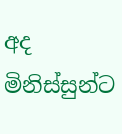අද මිනිස්සුන්ට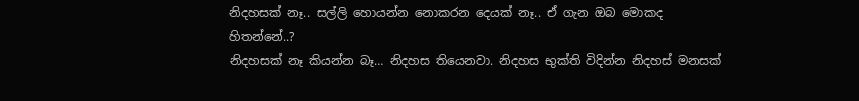නිදහසක් නෑ.. සල්ලි හොයන්න නොකරන දෙයක් නෑ.. ඒ ගැන ඔබ මොකද හිතන්නේ..?
නිදහසක් නෑ කියන්න බෑ… නිදහස තියෙනවා. නිදහස භුක්ති විදින්න නිදහස් මනසක්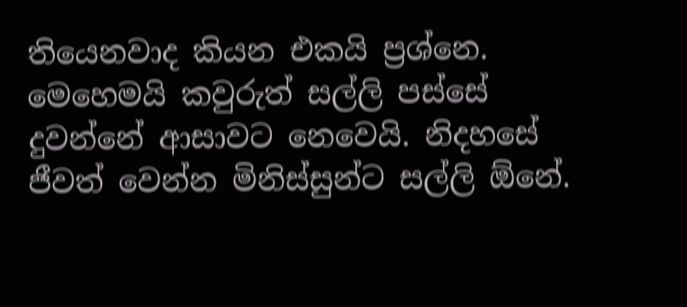තියෙනවාද කියන එකයි ප්‍රශ්නෙ.
මෙහෙමයි කවුරුත් සල්ලි පස්සේ දුවන්නේ ආසාවට නෙවෙයි. නිදහසේ ජීවත් වෙන්න මිනිස්සුන්ට සල්ලි ඕනේ.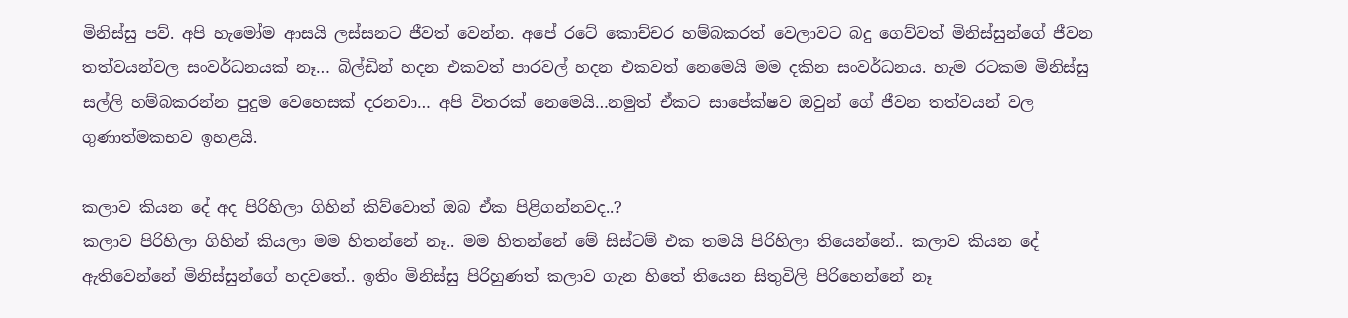මිනිස්සු පව්. අපි හැමෝම ආසයි ලස්සනට ජීවත් වෙන්න. අපේ රටේ කොච්චර හම්බකරත් වෙලාවට බදු ගෙව්වත් මිනිස්සුන්ගේ ජීවන තත්වයන්වල සංවර්ධනයක් නෑ… බිල්ඩින් හදන එකවත් පාරවල් හදන එකවත් නෙමෙයි මම දකින සංවර්ධනය. හැම රටකම මිනිස්සු සල්ලි හම්බකරන්න පුදුම වෙහෙසක් දරනවා… අපි විතරක් නෙමෙයි…නමුත් ඒකට සාපේක්ෂව ඔවුන් ගේ ජීවන තත්වයන් වල ගුණාත්මකභව ඉහළයි.

කලාව කියන දේ අද පිරිහිලා ගිහින් කිව්වොත් ඔබ ඒක පිළිගන්නවද..?
කලාව පිරිහිලා ගිහින් කියලා මම හිතන්නේ නෑ.. මම හිතන්නේ මේ සිස්ටම් එක තමයි පිරිහිලා තියෙන්නේ.. කලාව කියන දේ ඇතිවෙන්නේ මිනිස්සුන්ගේ හදවතේ.. ඉතිං මිනිස්සු පිරිහුණත් කලාව ගැන හිතේ තියෙන සිතුවිලි පිරිහෙන්නේ නෑ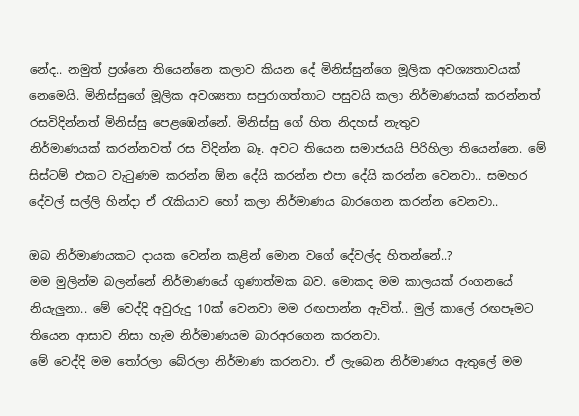නේද.. නමුත් ප්‍රශ්නෙ තියෙන්නෙ කලාව කියන දේ මිනිස්සුන්ගෙ මූලික අවශ්‍යතාවයක් නෙමෙයි. මිනිස්සුගේ මූලික අවශ්‍යතා සපුරාගත්තාට පසුවයි කලා නිර්මාණයක් කරන්නත් රසවිදින්නත් මිනිස්සු පෙළඹෙන්නේ. මිනිස්සු ගේ හිත නිදහස් නැතුව නිර්මාණයක් ‍කරන්නවත් රස විදින්න බෑ. අවට තියෙන සමාජයයි පිරිහිලා තියෙන්නෙ. මේ සිස්ටම් එකට වැටුණම කරන්න ඕන දේයි කරන්න එපා දේයි කරන්න වෙනවා.. සමහර දේවල් සල්ලි හින්දා ඒ රැකියාව හෝ කලා නිර්මාණය බාරගෙන කරන්න වෙනවා..

ඔබ නිර්මාණයකට දායක වෙන්න කළින් මොන වගේ දේවල්ද හිතන්නේ..?
මම මුලින්ම බලන්නේ නිර්මාණයේ ගුණාත්මක බව. මොකද මම කාලයක් රංගනයේ නියැලුනා.. මේ වෙද්දි අවුරුදු 10ක් වෙනවා මම රඟපාන්න ඇවිත්.. මුල් කාලේ රඟපෑමට තියෙන ආසාව නිසා හැම නිර්මාණයම බාරඅරගෙන කරනවා.
මේ වෙද්දි මම තෝරලා බේරලා නිර්මාණ කරනවා. ඒ ලැබෙන නිර්මාණය ඇතුලේ මම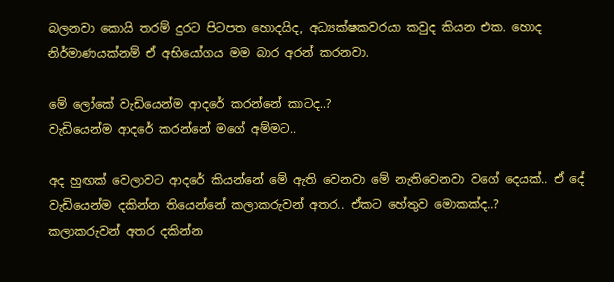බලනවා කොයි තරම් දුරට පිටපත හොදයිද, අධ්‍යක්ෂකවරයා කවුද කියන එක. හොද නිර්මාණයක්නම් ඒ අභියෝගය මම බාර අරන් කරනවා.

මේ ලෝකේ වැඩියෙන්ම ආදරේ කරන්නේ කාටද..?
වැඩියෙන්ම ආදරේ කරන්නේ මගේ අම්මට..

අද හුඟක් වෙලාවට ආදරේ කියන්නේ මේ ඇති වෙනවා මේ නැතිවෙනවා වගේ දෙයක්.. ඒ දේ වැඩියෙන්ම දකින්න තියෙන්නේ කලාකරුවන් අතර.. ඒකට හේතුව මොකක්ද..?
කලාකරුවන් අතර දකින්න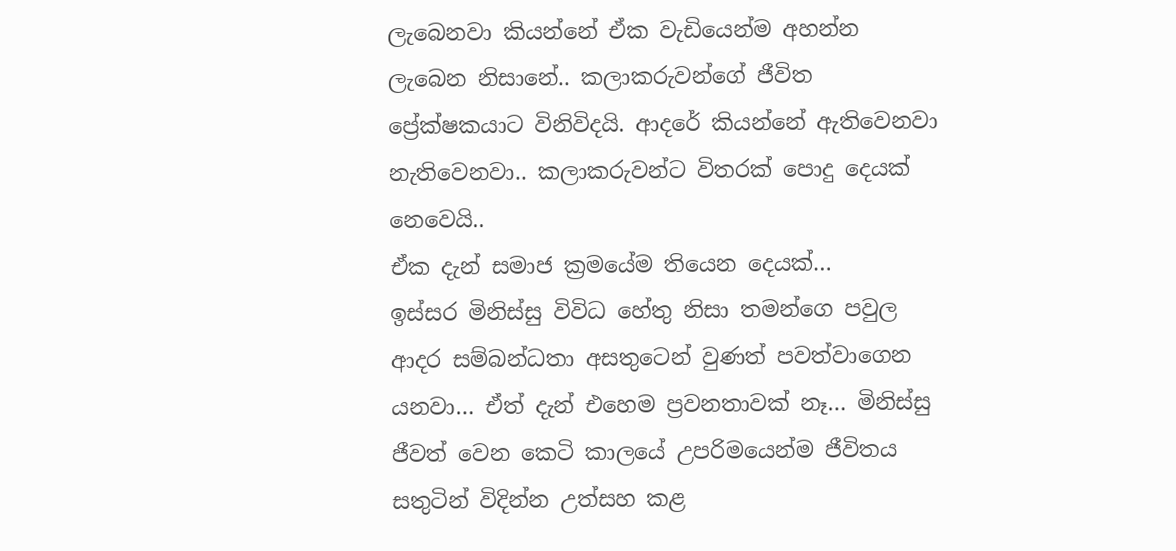ලැබෙනවා කියන්නේ ඒක වැඩියෙන්ම අහන්න ලැබෙන නිසානේ.. කලාකරුවන්ගේ ජීවිත ප්‍රේක්ෂකයාට විනිවිදයි. ආදරේ කියන්නේ ඇතිවෙනවා නැතිවෙනවා.. කලාකරුවන්ට විතරක් පොදු දෙයක් නෙවෙයි..
ඒක දැන් සමාජ ක්‍රමයේම තියෙන දෙයක්…
ඉස්සර මිනිස්සු විවිධ හේතු නිසා තමන්ගෙ පවුල ආදර සම්බන්ධතා අසතුටෙන් වුණත් පවත්වාගෙන යනවා… ඒත් දැන් එහෙම ප්‍රවනතාවක් නෑ… මිනිස්සු ජීවත් වෙන කෙටි කාලයේ උපරිමයෙන්ම ජීවිතය සතුටින් විදින්න උත්සහ කළ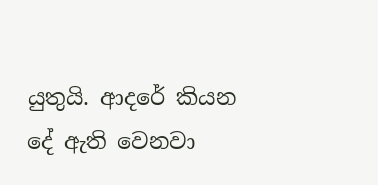යුතුයි. ආදරේ කියන දේ ඇති වෙනවා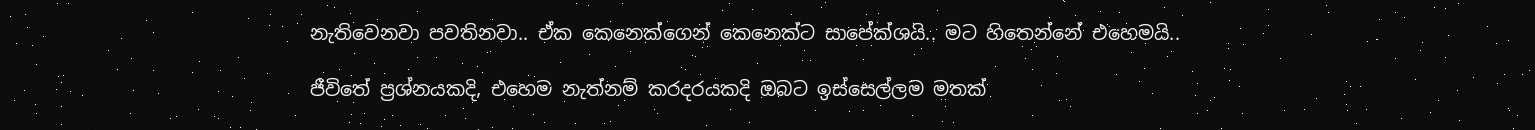නැතිවෙනවා පවතිනවා.. ඒක කෙනෙක්ගෙන් කෙනෙක්ට සාපේක්ශයි.. මට හිතෙන්නේ එහෙමයි..

ජීවිතේ ප්‍රශ්නයකදි, එහෙම නැත්නම් කරදරයකදි ඔබට ඉස්සෙල්ලම මතක්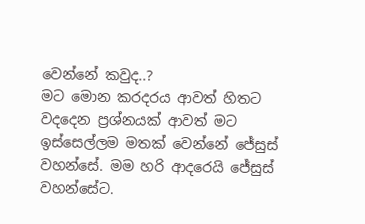වෙන්නේ කවුද..?
මට මොන කරදරය ආවත් හිතට වදදෙන ප්‍රශ්නයක් ආවත් මට ඉස්සෙල්ලම මතක් වෙන්නේ ජේසුස් වහන්සේ. මම හරි ආදරෙයි ජේසුස් වහන්සේට.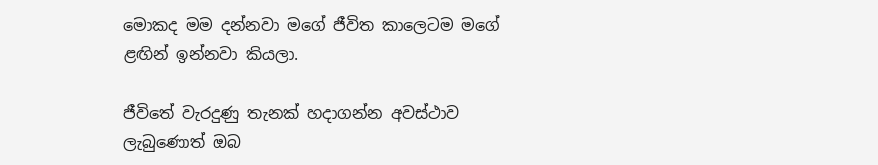මොකද මම දන්නවා මගේ ජීවිත කාලෙටම මගේ ළඟින් ඉන්නවා කියලා.

ජීවිතේ වැරදුණු තැනක් හදාගන්න අවස්ථාව ලැබුණොත් ඔබ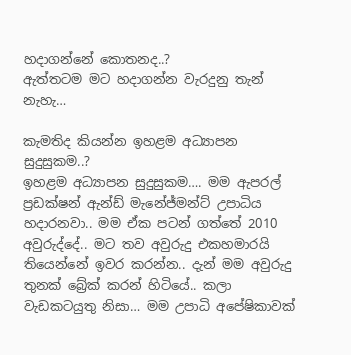හදාගන්නේ කොතනද..?
ඇත්තටම මට හදාගන්න වැරදුනු තැන් නැහැ…

කැමතිද කියන්න ඉහළම අධ්‍යාපන සුදුසුකම..?
ඉහළම අධ්‍යාපන සුදුසුකම…. මම ඇපරල් ප්‍රඩක්ෂන් ඇන්ඩ් මැනේජ්මන්ට් උපාධිය හදාරනවා.. මම ඒක පටන් ගත්තේ 2010 අවුරුද්දේ.. මට තව අවුරුදු එකහමාරයි තියෙන්නේ ඉවර කරන්න.. දැන් මම අවුරුදු තුනක් බ්‍රේක් කරන් හිටියේ.. කලා වැඩකටයුතු නිසා… මම උපාධි අපේෂිකාවක්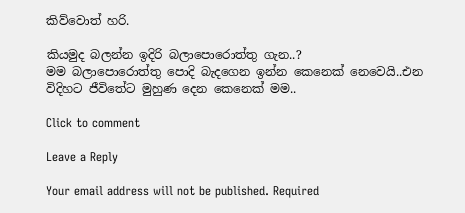කිව්වොත් හරි.

කියමුද බලන්න ඉදිරි බලාපොරොත්තු ගැන..?
මම බලාපොරොත්තු පොදි බැදගෙන ඉන්න කෙනෙක් නෙවෙයි..එන විදිහට ජීවිතේට මුහුණ දෙන කෙනෙක් මම..

Click to comment

Leave a Reply

Your email address will not be published. Required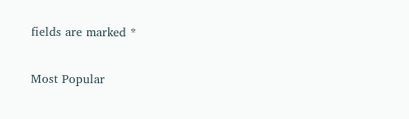fields are marked *

Most Popular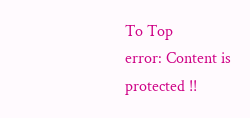To Top
error: Content is protected !!